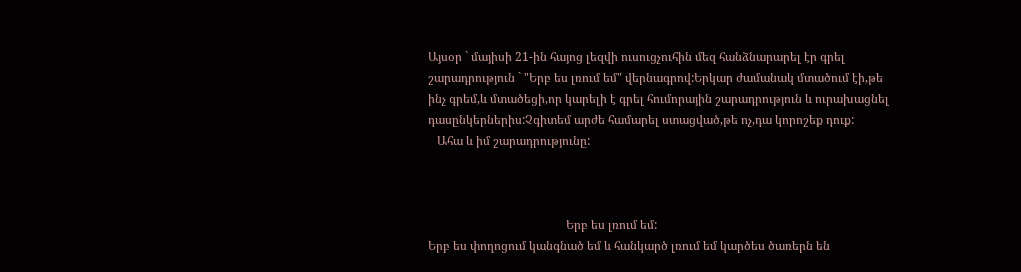Այսօր ` մայիսի 21-ին հայոց լեզվի ուսուցչուհին մեզ հանձնարարել էր գրել շարադրություն ` "Երբ ես լռում եմ" վերնագրով:Երկար ժամանակ մտածում էի,թե ինչ գրեմ,և մտածեցի,որ կարելի է գրել հումորային շարադրություն և ուրախացնել դասընկերներիս:Չգիտեմ արժե համարել ստացված,թե ոչ,դա կորոշեք դուք:
   Ահա և իմ շարադրությունը:



                                              Երբ ես լռում եմ:
Երբ ես փողոցում կանգնած եմ և հանկարծ լռում եմ կարծես ծառերն են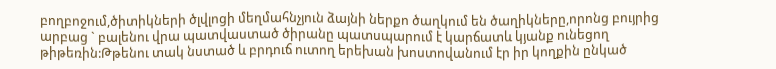բողբոջում,ծիտիկների ծլվլոցի մեղմահնչյուն ձայնի ներքո ծաղկում են ծաղիկները,որոնց բույրից արբաց ` բալենու վրա պատվաստած ծիրանը պատսպարում է կարճատև կյանք ունեցող թիթեռին:Թթենու տակ նստած և բրդուճ ուտող երեխան խոստովանում էր իր կողքին ընկած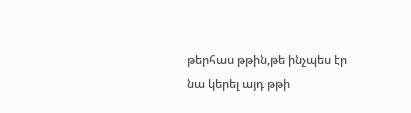թերհաս թթին,թե ինչպես էր նա կերել այդ թթի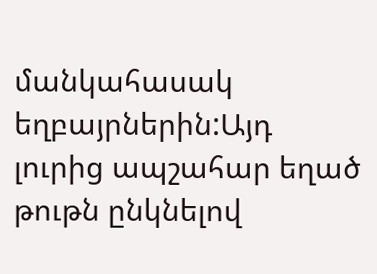մանկահասակ եղբայրներին:Այդ լուրից ապշահար եղած թութն ընկնելով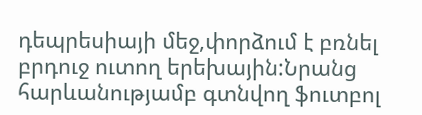դեպրեսիայի մեջ,փորձում է բռնել բրդուջ ուտող երեխային:Նրանց հարևանությամբ գտնվող ֆուտբոլ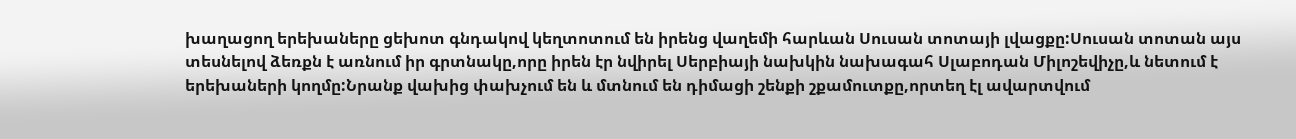խաղացող երեխաները ցեխոտ գնդակով կեղտոտում են իրենց վաղեմի հարևան Սուսան տոտայի լվացքը:Սուսան տոտան այս տեսնելով ձեռքն է առնում իր գրտնակը,որը իրեն էր նվիրել Սերբիայի նախկին նախագահ Սլաբոդան Միլոշեվիչը,և նետում է երեխաների կողմը:Նրանք վախից փախչում են և մտնում են դիմացի շենքի շքամուտքը,որտեղ էլ ավարտվում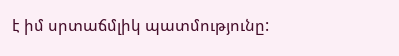է իմ սրտաճմլիկ պատմությունը: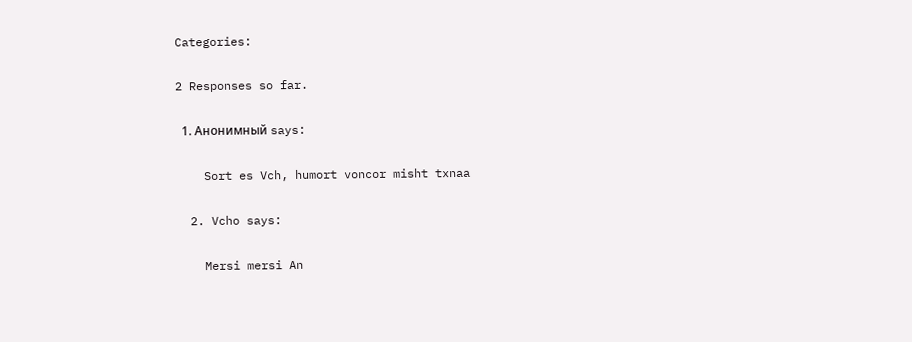Categories:

2 Responses so far.

  1. Анонимный says:

    Sort es Vch, humort voncor misht txnaa

  2. Vcho says:

    Mersi mersi An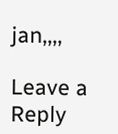jan,,,,

Leave a Reply